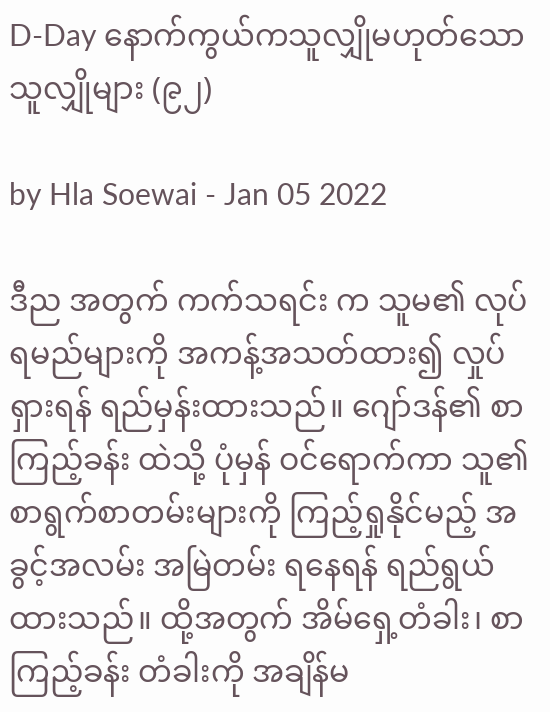D-Day နောက်ကွယ်ကသူလျှိုမဟုတ်သောသူလျှိုများ (၉၂)

by Hla Soewai - Jan 05 2022

ဒီည အတွက် ကက်သရင်း က သူမ၏ လုပ်ရမည်များကို အကန့်အသတ်ထား၍ လှုပ်ရှားရန် ရည်မှန်းထားသည်။ ဂျော်ဒန်၏ စာကြည့်ခန်း ထဲသို့ ပုံမှန် ဝင်ရောက်ကာ သူ၏ စာရွက်စာတမ်းများကို ကြည့်ရှုနိုင်မည့် အခွင့်အလမ်း အမြဲတမ်း ရနေရန် ရည်ရွယ်ထားသည်။ ထို့အတွက် အိမ်ရှေ့တံခါး၊ စာကြည့်ခန်း တံခါးကို အချိန်မ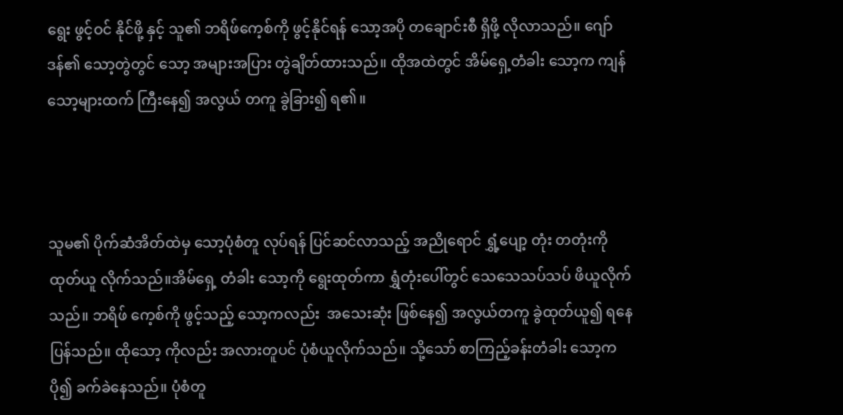ရွေး ဖွင့်ဝင် နိုင်ဖို့ နှင့် သူ၏ ဘရိဖ်ကေ့စ်ကို ဖွင့်နိုင်ရန် သော့အပို တချောင်းစီ ရှိဖို့ လိုလာသည်။ ဂျော်ဒန်၏ သော့တွဲတွင် သော့ အများအပြား တွဲချိတ်ထားသည်။ ထိုအထဲတွင် အိမ်ရှေ့တံခါး သော့က ကျန် သော့များထက် ကြီးနေ၍ အလွယ် တကူ ခွဲခြား၍ ရ၏။



သူမ၏ ပိုက်ဆံအိတ်ထဲမှ သော့ပုံစံတူ လုပ်ရန် ပြင်ဆင်လာသည့် အညိုရောင် ရွှံ့ပျော့ တုံး တတုံးကို ထုတ်ယူ လိုက်သည်။အိမ်ရှေ့ တံခါး သော့ကို ရွေးထုတ်ကာ ရွှံတုံးပေါ်တွင် သေသေသပ်သပ် ဖိယူလိုက်သည်။ ဘရိဖ် ကေ့စ်ကို ဖွင့်သည့် သော့ကလည်း  အသေးဆုံး ဖြစ်နေ၍ အလွယ်တကူ ခွဲထုတ်ယူ၍ ရနေပြန်သည်။ ထိုသော့ ကိုလည်း အလားတူပင် ပုံစံယူလိုက်သည်။ သို့သော် စာကြည့်ခန်းတံခါး သော့က ပို၍ ခက်ခဲနေသည်။ ပုံစံတူ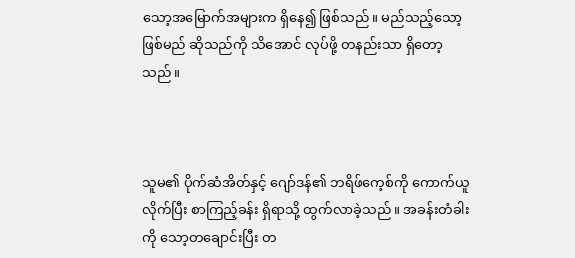သော့အမြောက်အများက ရှိနေ၍ ဖြစ်သည်။ မည်သည့်သော့ ဖြစ်မည် ဆိုသည်ကို သိအောင် လုပ်ဖို့ တနည်းသာ ရှိတော့သည်။



သူမ၏ ပိုက်ဆံအိတ်နှင့် ဂျော်ဒန်၏ ဘရိဖ်ကေ့စ်ကို ကောက်ယူလိုက်ပြီး စာကြည့်ခန်း ရှိရာသို့ ထွက်လာခဲ့သည်။ အခန်းတံခါးကို သော့တချောင်းပြီး တ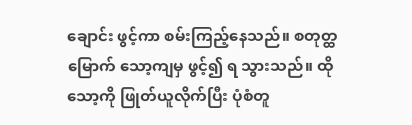ချောင်း ဖွင့်ကာ စမ်းကြည့်နေသည်။ စတုတ္ထမြောက် သော့ကျမှ ဖွင့်၍ ရ သွားသည်။ ထိုသော့ကို ဖြုတ်ယူလိုက်ပြီး ပုံစံတူ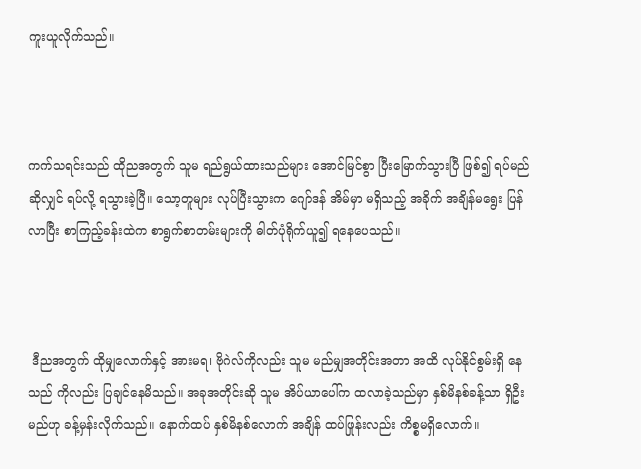ကူးယူလိုက်သည်။



ကက်သရင်းသည် ထိုညအတွက် သူမ ရည်ရွယ်ထားသည်များ အောင်မြင်စွာ ပြီးမြောက်သွားပြီ ဖြစ်၍ ရပ်မည် ဆိုလျှင် ရပ်လို့ ရသွားခဲ့ပြီ။ သော့တူများ လုပ်ပြီးသွားက ဂျော်ဒန် အိမ်မှာ မရှိသည့် အခိုက် အချိန်မရွေး ပြန် လာပြီး စာကြည့်ခန်းထဲက စာရွက်စာတမ်းများကို ဓါတ်ပုံရိုက်ယူ၍ ရနေပေသည်။



 ဒီညအတွက် ထိုမျှလောက်နှင့် အားမရ၊ ဗိုဂဲလ်ကိုလည်း သူမ မည်မျှအတိုင်းအတာ အထိ လုပ်နိုင်စွမ်းရှိ နေသည် ကိုလည်း ပြချင်နေမိသည်။ အခုအတိုင်းဆို သူမ အိပ်ယာပေါ်က ထလာခဲ့သည်မှာ နှစ်မိနစ်ခန့်သာ ရှိဦး မည်ဟု ခန့်မှန်းလိုက်သည်။ နောက်ထပ် နှစ်မိနစ်လောက် အချိန် ထပ်ဖြုန်းလည်း ကိစ္စမရှိလောက်။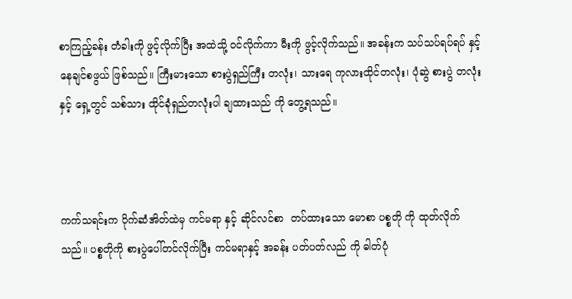စာကြည့်ခန်း တံခါးကို ဖွင့်လိုက်ပြီး အထဲသို့ ဝင်လိုက်ကာ မီးကို ဖွင့်လိုက်သည်။ အခန်းက သပ်သပ်ရပ်ရပ် နှင့် နေချင်စဖွယ် ဖြစ်သည်။ ကြီးမားသော စားပွဲရှည်ကြီး တလုံး၊ သားရေ ကုလားထိုင်တလုံး၊ ပုံဆွဲ စားပွဲ တလုံးနှင့် ရှေ့တွင် သစ်သား ထိုင်ခုံရှည်တလုံးပါ ချထားသည် ကို တွေ့ရသည်။



ကက်သရင်းက ပိုက်ဆံအိတ်ထဲမှ ကင်မရာ နှင့် ဆိုင်လင်စာ  တပ်ထားသော မောစာ ပစ္စတို ကို ထုတ်လိုက်သည်။ ပစ္စတိုကို စားပွဲပေါ်တင်လိုက်ပြီး ကင်မရာနှင့် အခန်း ပတ်ပတ်လည် ကို ဓါတ်ပုံ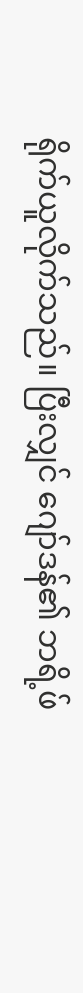ရိုက်ယူလိုက်သည်။ ပြီးလျှင် ဂျော်ဒန်၏ ဘရိ့ဖ်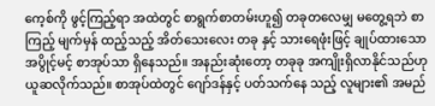ကေ့စ်ကို ဖွင့်ကြည့်ရာ အထဲတွင် စာရွက်စာတမ်းဟူ၍ တခုတလေမျှ မတွေ့ရဘဲ စာကြည့် မျက်မှန် ထည့်သည့် အိတ်သေးလေး တခု နှင့် သားရေဖုံးဖြင့် ချုပ်ထားသော အပွိုင့်မင့် စာအုပ်သာ ရှိနေသည်။ အနည်းဆုံးတော့ တခုခု အကျိုးရှိလာနိုင်သည်ဟု ယူဆလိုက်သည်။ စာအုပ်ထဲတွင် ဂျော်ဒန်နှင့် ပတ်သက်နေ သည့် လူများ၏ အမည်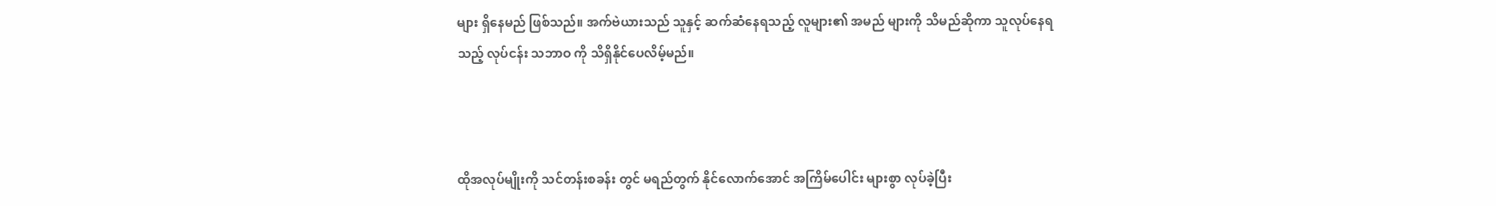များ ရှိနေမည် ဖြစ်သည်။ အက်ဗဲယားသည် သူနှင့် ဆက်ဆံနေရသည့် လူများ၏ အမည် များကို သိမည်ဆိုကာ သူလုပ်နေရသည့် လုပ်ငန်း သဘာဝ ကို သိရှိနိုင်ပေလိမ့်မည်။



ထိုအလုပ်မျိုးကို သင်တန်းစခန်း တွင် မရည်တွက် နိုင်လောက်အောင် အကြိမ်ပေါင်း များစွာ လုပ်ခဲ့ပြီး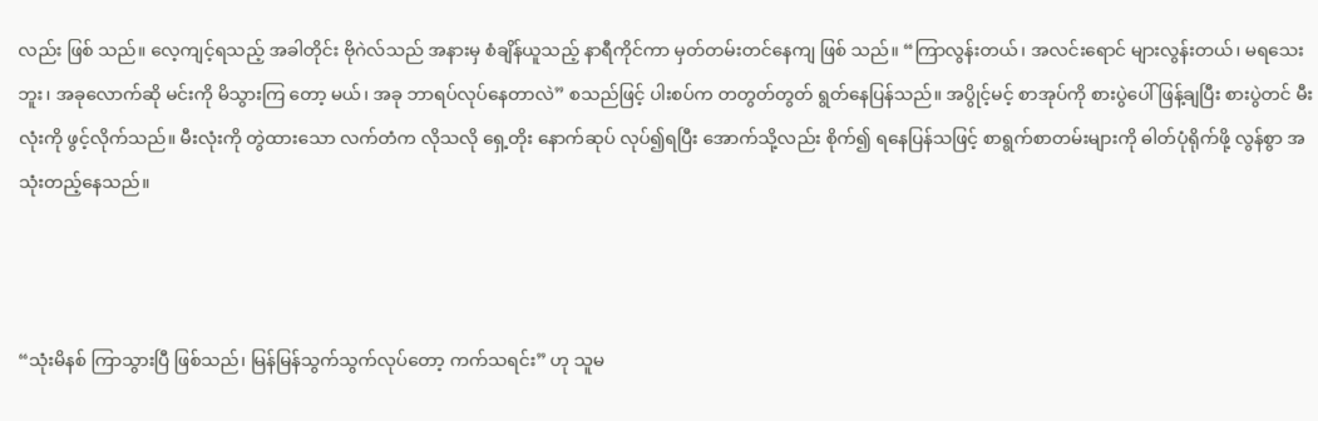လည်း ဖြစ် သည်။ လေ့ကျင့်ရသည့် အခါတိုင်း ဗိုဂဲလ်သည် အနားမှ စံချိန်ယူသည့် နာရီကိုင်ကာ မှတ်တမ်းတင်နေကျ ဖြစ် သည်။ “ကြာလွန်းတယ်၊ အလင်းရောင် များလွန်းတယ်၊ မရသေးဘူး၊ အခုလောက်ဆို မင်းကို မိသွားကြ တော့ မယ်၊ အခု ဘာရပ်လုပ်နေတာလဲ” စသည်ဖြင့် ပါးစပ်က တတွတ်တွတ် ရွတ်နေပြန်သည်။ အပွိုင့်မင့် စာအုပ်ကို စားပွဲပေါ် ဖြန့်ချပြီး စားပွဲတင် မီးလုံးကို ဖွင့်လိုက်သည်။ မီးလုံးကို တွဲထားသော လက်တံက လိုသလို ရှေ့တိုး နောက်ဆုပ် လုပ်၍ရပြီး အောက်သို့လည်း စိုက်၍ ရနေပြန်သဖြင့် စာရွက်စာတမ်းများကို ဓါတ်ပုံရိုက်ဖို့ လွန်စွာ အသုံးတည့်နေသည်။



“သုံးမိနစ် ကြာသွားပြီ ဖြစ်သည်၊ မြန်မြန်သွက်သွက်လုပ်တော့ ကက်သရင်း” ဟု သူမ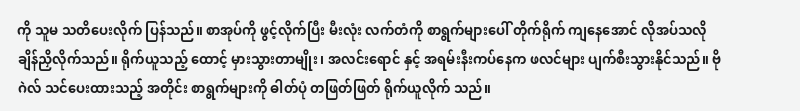ကို သူမ သတိပေးလိုက် ပြန်သည်။ စာအုပ်ကို ဖွင့်လိုက်ပြီး မီးလုံး လက်တံကို စာရွက်များပေါ် တိုက်ရိုက် ကျနေအောင် လိုအပ်သလို ချိန်ညှိလိုက်သည်။ ရိုက်ယူသည့် ထောင့် မှားသွားတာမျိုး၊ အလင်းရောင် နှင့် အရမ်းနီးကပ်နေက ဖလင်များ ပျက်စီးသွားနိုင်သည်။ ဗိုဂဲလ် သင်ပေးထားသည့် အတိုင်း စာရွက်များကို ဓါတ်ပုံ တဖြတ်ဖြတ် ရိုက်ယူလိုက် သည်။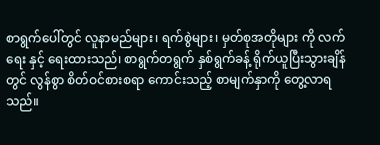စာရွက်ပေါ်တွင် လူနာမည်များ၊ ရက်စွဲများ၊ မှတ်စုအတိုများ ကို လက်ရေး နှင့် ရေးထားသည်၊ စာရွက်တရွက် နှစ်ရွက်ခန့် ရိုက်ယူပြီးသွားချိန်တွင် လွန်စွာ စိတ်ဝင်စားစရာ ကောင်းသည့် စာမျက်နှာကို တွေ့လာရသည်။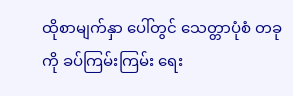ထိုစာမျက်နှာ ပေါ်တွင် သေတ္တာပုံစံ တခုကို ခပ်ကြမ်းကြမ်း ရေး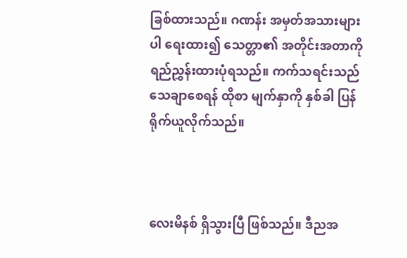ခြစ်ထားသည်။ ဂဏန်း အမှတ်အသားများပါ ရေးထား၍ သေတ္တာ၏ အတိုင်းအတာကို ရည်ညွှန်းထားပုံရသည်။ ကက်သရင်းသည် သေချာစေရန် ထိုစာ မျက်နှာကို နှစ်ခါ ပြန် ရိုက်ယူလိုက်သည်။



လေးမိနစ် ရှိသွားပြီ ဖြစ်သည်။ ဒီညအ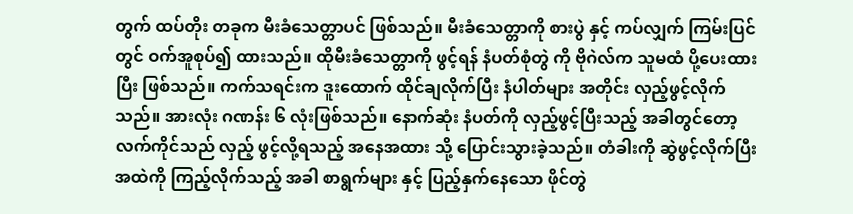တွက် ထပ်တိုး တခုက မီးခံသေတ္တာပင် ဖြစ်သည်။ မီးခံသေတ္တာကို စားပွဲ နှင့် ကပ်လျှက် ကြမ်းပြင်တွင် ဝက်အူစုပ်၍ ထားသည်။ ထိုမီးခံသေတ္တာကို ဖွင့်ရန် နံပတ်စုံတွဲ ကို ဗိုဂဲလ်က သူမထံ ပို့ပေးထားပြီး ဖြစ်သည်။ ကက်သရင်းက ဒူးထောက် ထိုင်ချလိုက်ပြီး နံပါတ်များ အတိုင်း လှည့်ဖွင့်လိုက် သည်။ အားလုံး ဂဏန်း ၆ လုံးဖြစ်သည်။ နောက်ဆုံး နံပတ်ကို လှည့်ဖွင့်ပြီးသည့် အခါတွင်တော့ လက်ကိုင်သည် လှည့် ဖွင့်လို့ရသည့် အနေအထား သို့ ‌ပြောင်းသွားခဲ့သည်။ တံခါးကို ဆွဲဖွင့်လိုက်ပြီး အထဲကို ကြည့်လိုက်သည့် အခါ စာရွက်များ နှင့် ပြည့်နှက်နေသော ဖိုင်တွဲ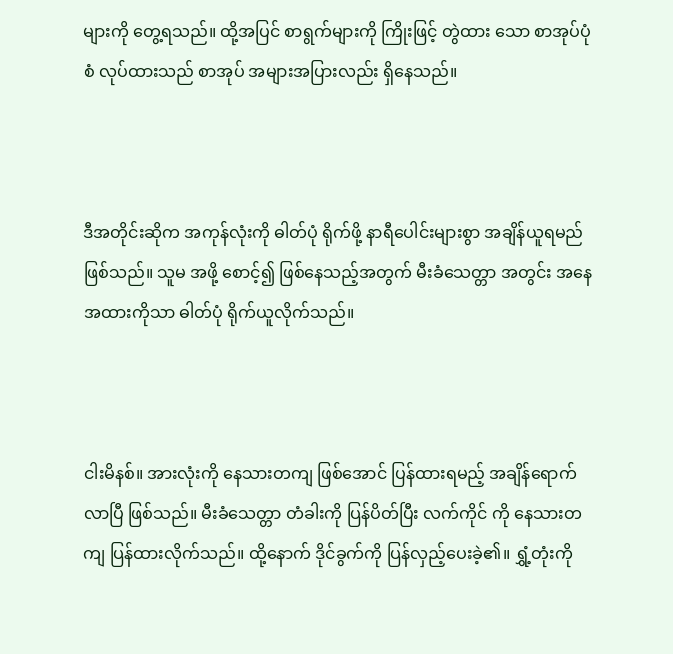များကို တွေ့ရသည်။ ထို့အပြင် စာရွက်များကို ကြိုးဖြင့် တွဲထား သော စာအုပ်ပုံစံ လုပ်ထားသည် စာအုပ် အများအပြားလည်း ရှိနေသည်။



ဒီအတိုင်းဆိုက အကုန်လုံးကို ဓါတ်ပုံ ရိုက်ဖို့ နာရီပေါင်းများစွာ အချိန်ယူရမည် ဖြစ်သည်။ သူမ အဖို့ စောင့်၍ ဖြစ်နေသည့်အတွက် မီးခံသေတ္တာ အတွင်း အနေအထားကိုသာ ဓါတ်ပုံ ရိုက်ယူလိုက်သည်။



ငါးမိနစ်။ အားလုံးကို နေသားတကျ ဖြစ်အောင် ပြန်ထားရမည့် အချိန်ရောက်လာပြီ ဖြစ်သည်။ မီးခံသေတ္တာ တံခါးကို ပြန်ပိတ်ပြီး လက်ကိုင် ကို နေသားတကျ ပြန်ထားလိုက်သည်။ ထို့နောက် ဒိုင်ခွက်ကို ပြန်လှည့်ပေးခဲ့၏။ ရွှံ့တုံးကို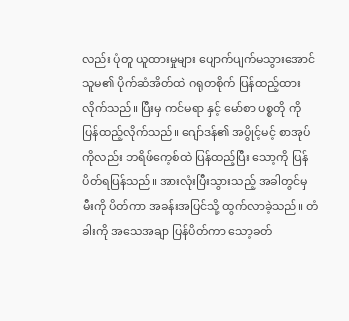လည်း ပုံတူ ယူထားမှုများ ပျောက်ပျက်မသွားအောင် သူမ၏ ပိုက်ဆံအိတ်ထဲ ဂရုတစိုက် ပြန်ထည့်ထား လိုက်သည်။ ပြီးမှ ကင်မရာ နှင့် မော်စာ ပစ္စတို ကို ပြန်ထည့်လိုက်သည်။ ဂျော်ဒန်၏ အပွိုင့်မင့် စာအုပ်ကိုလည်း ဘရိဖ်ကေ့စ်ထဲ ပြန်ထည့်ပြီး သော့ကို ပြန်ပိတ်ရပြန်သည်။ အားလုံးပြီးသွားသည့် အခါတွင်မှ မီးကို ပိတ်ကာ အခန်းအပြင်သို့ ထွက်လာခဲ့သည်။ တံခါးကို အသေအချာ ပြန်ပိတ်ကာ သော့ခတ်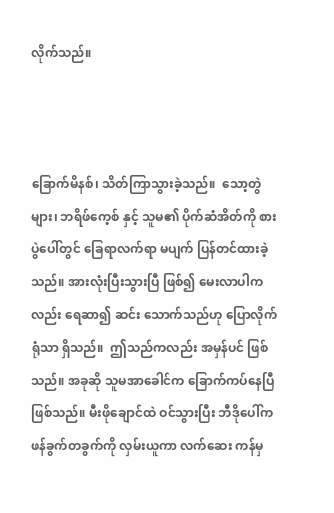လိုက်သည်။



ခြောက်မိနစ်၊ သိတ်ကြာသွားခဲ့သည်။  သော့တွဲများ၊ ဘရိဖ်ကေ့စ် နှင့် သူမ၏ ပိုက်ဆံအိတ်ကို စားပွဲပေါ်တွင် ခြေရာလက်ရာ မပျက် ပြန်တင်ထားခဲ့သည်။ အားလုံးပြီးသွားပြီ ဖြစ်၍ မေးလာပါကလည်း ရေဆာ၍ ဆင်း သောက်သည်ဟု ပြောလိုက်ရုံသာ ရှိသည်။  ဤသည်ကလည်း အမှန်ပင် ဖြစ်သည်။ အခုဆို သူမအာခေါင်က ခြောက်ကပ်နေပြီ ဖြစ်သည်။ မီးဖိုချောင်ထဲ ဝင်သွားပြီး ဘီဒိုပေါ်က ဖန်ခွက်တခွက်ကို လှမ်းယူကာ လက်ဆေး ကန်မှ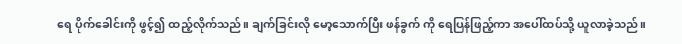ရေ ပိုက်ခေါင်းကို ဖွင့်၍ ထည့်လိုက်သည်။ ချက်ခြင်းလို မော့သောက်ပြီး ဖန်ခွက် ကို ရေပြန်ဖြည့်ကာ အပေါ်ထပ်သို့ ယူလာခဲ့သည်။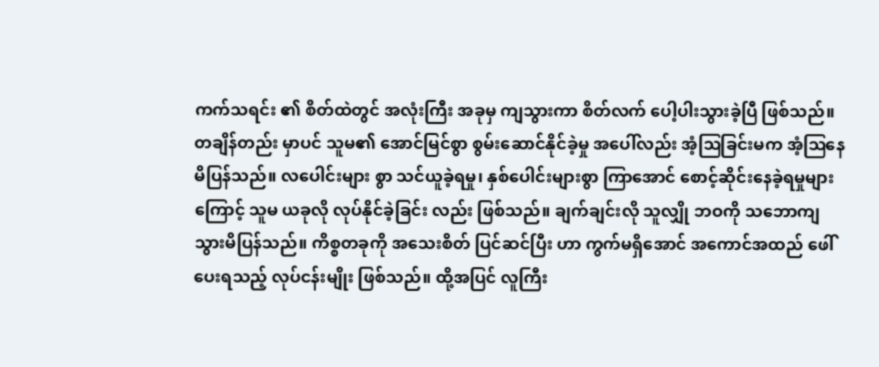ကက်သရင်း ၏ စိတ်ထဲတွင် အလုံးကြီး အခုမှ ကျသွားကာ စိတ်လက် ပေါ့ပါးသွားခဲ့ပြီ ဖြစ်သည်။ တချိန်တည်း မှာပင် သူမ၏ အောင်မြင်စွာ စွမ်းဆောင်နိုင်ခဲ့မှု အပေါ်လည်း အံ့ဩခြင်းမက အံ့ဩနေမိပြန်သည်။ လပေါင်းများ စွာ သင်ယူခဲ့ရမှု၊ နှစ်ပေါင်းများစွာ ကြာအောင် စောင့်ဆိုင်းနေခဲ့ရမှုများကြောင့် သူမ ယခုလို လုပ်နိုင်ခဲ့ခြင်း လည်း ဖြစ်သည်။ ချက်ချင်းလို သူလျှို ဘဝကို သဘောကျသွားမိပြန်သည်။ ကိစ္စတခုကို အသေးစိတ် ပြင်ဆင်ပြီး ဟာ ကွက်မရှိအောင် အကောင်အထည် ဖေါ်ပေးရသည့် လုပ်ငန်းမျိုး ဖြစ်သည်။ ထို့အပြင် လူကြီး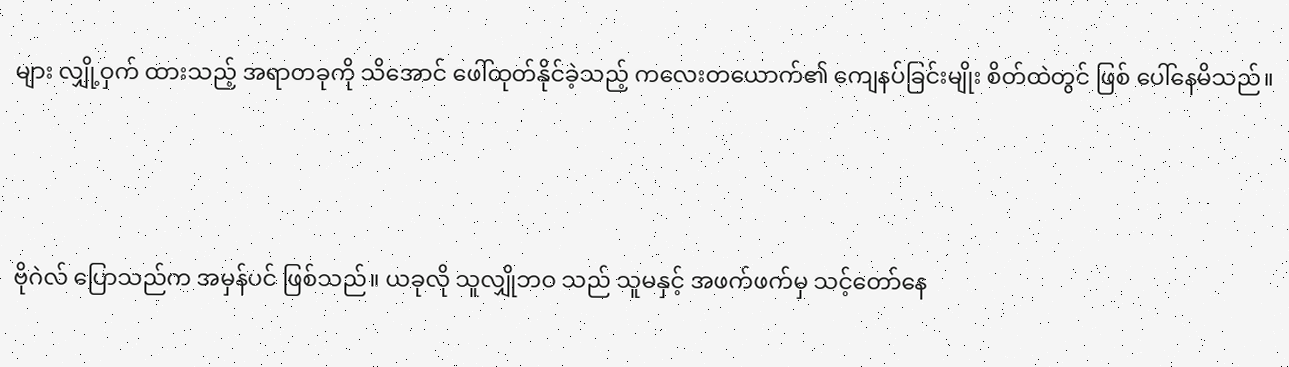များ လျှို့ဝှက် ထားသည့် အရာတခုကို သိအောင် ဖေါ်ထုတ်နိုင်ခဲ့သည့် ကလေးတယောက်၏ ကျေနပ်ခြင်းမျိုး စိတ်ထဲတွင် ဖြစ် ပေါ်နေမိသည်။



ဗိုဂဲလ် ပြောသည်က အမှန်ပင် ဖြစ်သည်။ ယခုလို သူလျှိုဘဝ သည် သူမနှင့် အဖက်ဖက်မှ သင့်တော်နေ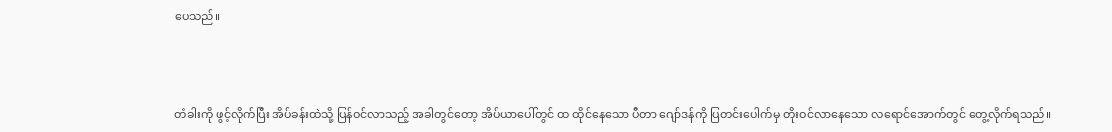ပေသည်။



တံခါးကို ဖွင့်လိုက်ပြီး အိပ်ခန်းထဲသို့ ပြန်ဝင်လာသည့် အခါတွင်တော့ အိပ်ယာပေါ်တွင် ထ ထိုင်နေသော ပီတာ ဂျော်ဒန်ကို ပြတင်းပေါက်မှ တိုးဝင်လာနေသော လရောင်အောက်တွင် တွေ့လိုက်ရသည်။